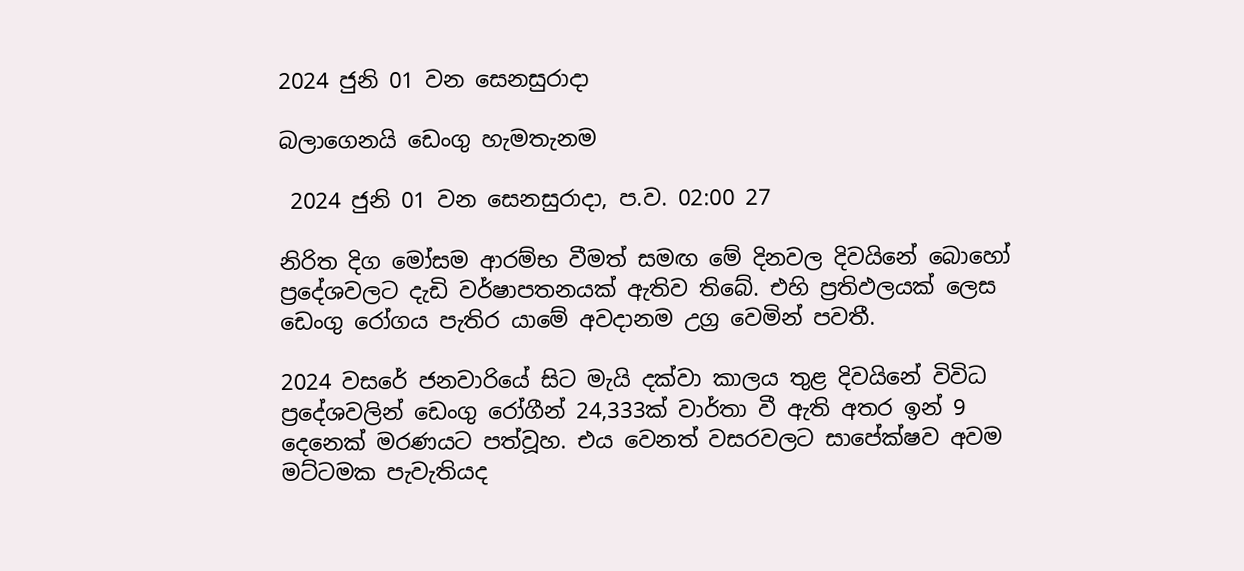2024 ජුනි 01 වන සෙනසුරාදා

බලාගෙනයි ඩෙංගු හැමතැනම

 2024 ජුනි 01 වන සෙනසුරාදා, ප.ව. 02:00 27

නිරිත දිග මෝසම ආරම්භ වීමත් සමඟ මේ දිනවල දිවයිනේ බොහෝ ප්‍රදේශවලට දැඩි වර්ෂාපතනයක් ඇතිව තිබේ. එහි ප්‍රතිඵලයක් ලෙස ඩෙංගු රෝගය පැතිර යාමේ අවදානම උග්‍ර වෙමින් පවතී.

2024 වසරේ ජනවාරියේ සිට මැයි දක්වා කාලය තුළ දිවයිනේ විවිධ ප්‍රදේශවලින් ඩෙංගු රෝගීන් 24,333ක් වාර්තා වී ඇති අතර ඉන් 9 දෙනෙක් මරණයට පත්වූහ. එය වෙනත් වසරවලට සාපේක්ෂව අවම මට්ටමක පැවැතියද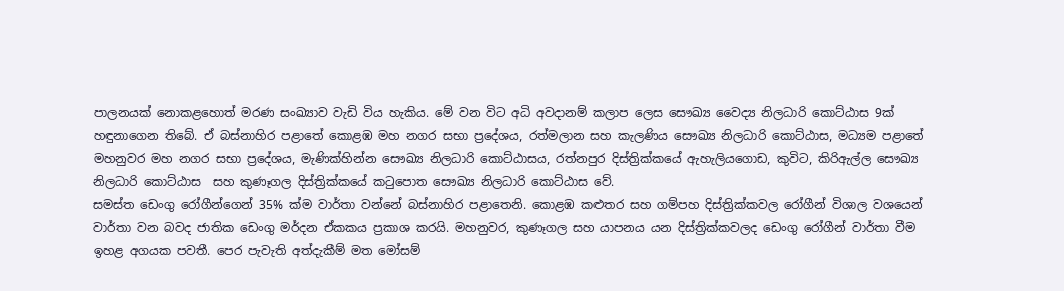පාලනයක් නොකළහොත් මරණ සංඛ්‍යාව වැඩි විය හැකිය. මේ වන විට අධි අවදානම් කලාප ලෙස සෞඛ්‍ය වෛද්‍ය නිලධාරි කොට්ඨාස 9ක් හඳුනාගෙන තිබේ. ඒ බස්නාහිර පළාතේ කොළඹ මහ නගර සභා ප්‍රදේශය, රත්මලාන සහ කැලණිය සෞඛ්‍ය නිලධාරි කොට්ඨාස, මධ්‍යම පළාතේ මහනුවර මහ නගර සභා ප්‍රදේශය, මැණික්හින්න සෞඛ්‍ය නිලධාරි කොට්ඨාසය, රත්නපුර දිස්ත්‍රික්කයේ ඇහැලියගොඩ, කුවිට, කිරිඇල්ල සෞඛ්‍ය නිලධාරි කොට්ඨාස  සහ කුණෑගල දිස්ත්‍රික්කයේ කටුපොත සෞඛ්‍ය නිලධාරි කොට්ඨාස වේ.
සමස්ත ඩෙංගු රෝගීන්ගෙන් 35% ක්ම වාර්තා වන්නේ බස්නාහිර පළාතෙනි. කොළඹ කළුතර සහ ගම්පහ දිස්ත්‍රික්කවල රෝගීන් විශාල වශයෙන් වාර්තා වන බවද ජාතික ඩෙංගු මර්දන ඒකකය ප්‍රකාශ කරයි. මහනුවර, කුණෑගල සහ යාපනය යන දිස්ත්‍රික්කවලද ඩෙංගු රෝගීන් වාර්තා වීම ඉහළ අගයක පවතී. පෙර පැවැති අත්දැකීම් මත මෝසම්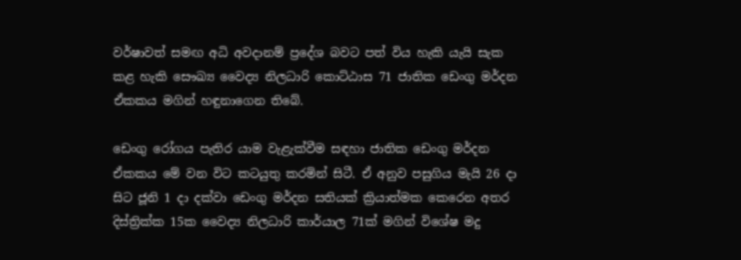වර්ෂාවත් සමඟ අධි අවදානම් ප්‍රදේශ බවට පත් විය හැකි යැයි සැක කළ හැකි සෞඛ්‍ය වෛද්‍ය නිලධාරි කොට්ඨාස 71 ජාතික ඩෙංගු මර්දන ඒකකය මගින් හඳුනාගෙන තිබේ.

ඩෙංගු රෝගය පැතිර යාම වැළැක්වීම සඳහා ජාතික ඩෙංගු මර්දන ඒකකය මේ වන විට කටයුතු කරමින් සිටී. ඒ අනුව පසුගිය මැයි 26 දා සිට ජූනි 1 දා දක්වා ඩෙංගු මර්දන සතියක් ක්‍රියාත්මක කෙරෙන අතර දිස්ත්‍රික්ක 15ක වෛද්‍ය නිලධාරි කාර්යාල 71ක් මගින් විශේෂ මදු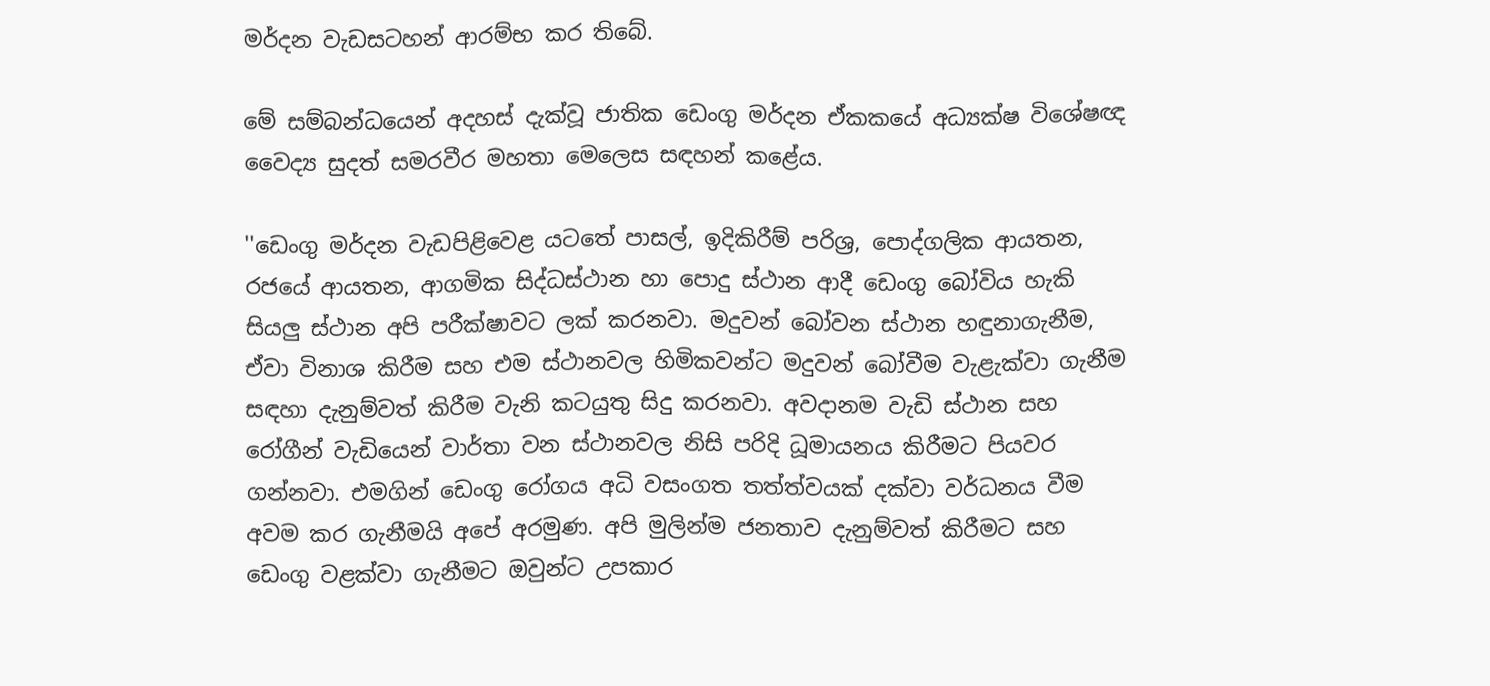මර්දන වැඩසටහන් ආරම්භ කර තිබේ.

මේ සම්බන්ධයෙන් අදහස් දැක්වූ ජාතික ඩෙංගු මර්දන ඒකකයේ අධ්‍යක්ෂ විශේෂඥ වෛද්‍ය සුදත් සමරවීර මහතා මෙලෙස සඳහන් කළේය.

''ඩෙංගු මර්දන වැඩපිළිවෙළ යටතේ පාසල්, ඉදිකිරීම් පරිශ්‍ර, පොද්ගලික ආයතන, රජයේ ආයතන, ආගමික සිද්ධස්ථාන හා පොදු ස්ථාන ආදී ඩෙංගු බෝවිය හැකි සියලු ස්ථාන අපි පරීක්ෂාවට ලක් කරනවා. මදුවන් බෝවන ස්ථාන හඳුනාගැනීම, ඒවා විනාශ කිරීම සහ එම ස්ථානවල හිමිකවන්ට මදුවන් බෝවීම වැළැක්වා ගැනීම සඳහා දැනුම්වත් කිරීම වැනි කටයුතු සිදු කරනවා. අවදානම වැඩි ස්ථාන සහ රෝගීන් වැඩියෙන් වාර්තා වන ස්ථානවල නිසි පරිදි ධූමායනය කිරීමට පියවර ගන්නවා. එමගින් ඩෙංගු රෝගය අධි වසංගත තත්ත්වයක් දක්වා වර්ධනය වීම අවම කර ගැනීමයි අපේ අරමුණ. අපි මුලින්ම ජනතාව දැනුම්වත් කිරීමට සහ ඩෙංගු වළක්වා ගැනීමට ඔවුන්ට උපකාර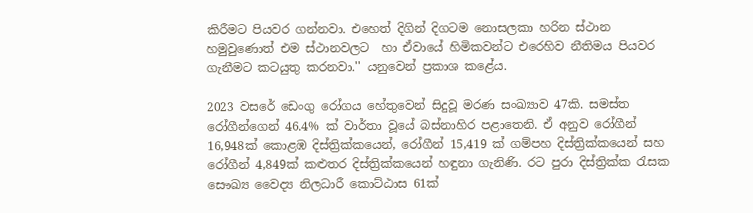කිරීමට පියවර ගන්නවා. එහෙත් දිගින් දිගටම නොසලකා හරින ස්ථාන හමුවුණොත් එම ස්ථානවලට  හා ඒවායේ හිමිකවන්ට එරෙහිව නීතිමය පියවර ගැනීමට කටයුතු කරනවා.'' යනුවෙන් ප්‍රකාශ කළේය.

2023 වසරේ ඩෙංගු රෝගය හේතුවෙන් සිදුවූ මරණ සංඛ්‍යාව 47කි. සමස්ත රෝගීන්ගෙන් 46.4% ක් වාර්තා වූයේ බස්නාහිර පළාතෙනි. ඒ අනුව රෝගීන් 16,948ක් කොළඹ දිස්ත්‍රික්කයෙන්, රෝගීන් 15,419 ක් ගම්පහ දිස්ත්‍රික්කයෙන් සහ රෝගීන් 4,849ක් කළුතර දිස්ත්‍රික්කයෙන් හඳුනා ගැනිණි. රට පුරා දිස්ත්‍රික්ක රැසක සෞඛ්‍ය වෛද්‍ය නිලධාරී කොට්ඨාස 61ක්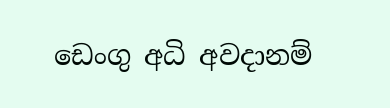ඩෙංගු අධි අවදානම්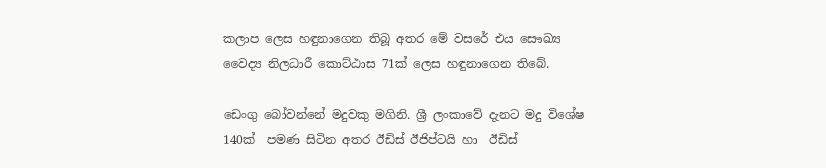කලාප ලෙස හඳුනාගෙන තිබූ අතර මේ වසරේ එය සෞඛ්‍ය වෛද්‍ය නිලධාරී කොට්ඨාස 71ක් ලෙස හඳුනාගෙන තිබේ.

ඩෙංගු බෝවන්නේ මදුවකු මගිනි. ශ්‍රී ලංකාවේ දැනට මදු විශේෂ 140ක්  පමණ සිටින අතර ඊඩිස් ඊජිප්ටයි හා  ඊඩිස්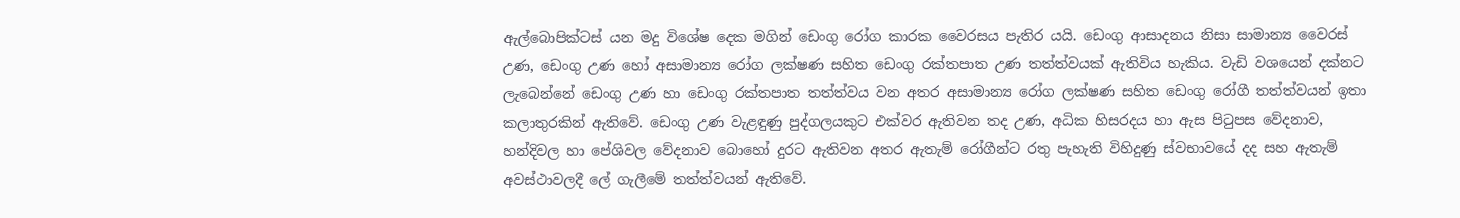ඇල්බොපික්ටස් යන මදු විශේෂ දෙක මගින් ඩෙංගු රෝග කාරක වෛරසය පැතිර යයි. ඩෙංගු ආසාදනය නිසා සාමාන්‍ය වෛරස් උණ, ඩෙංගු උණ හෝ අසාමාන්‍ය රෝග ලක්ෂණ සහිත ඩෙංගු රක්තපාත උණ තත්ත්වයක් ඇතිවිය හැකිය. වැඩි වශයෙන් දක්නට ලැබෙන්නේ ඩෙංගු උණ හා ඩෙංගු රක්තපාත තත්ත්වය වන අතර අසාමාන්‍ය රෝග ලක්ෂණ සහිත ඩෙංගු රෝගී තත්ත්වයන් ඉතා කලාතුරකින් ඇතිවේ. ඩෙංගු උණ වැළඳුණු පුද්ගලයකුට එක්වර ඇතිවන තද උණ, අධික හිසරදය හා ඇස පිටුපස වේදනාව, හන්දිවල හා පේශිවල වේදනාව බොහෝ දුරට ඇතිවන අතර ඇතැම් රෝගීන්ට රතු පැහැති විහිදුණු ස්වභාවයේ දද සහ ඇතැම් අවස්ථාවලදී ලේ ගැලීමේ තත්ත්වයන් ඇතිවේ.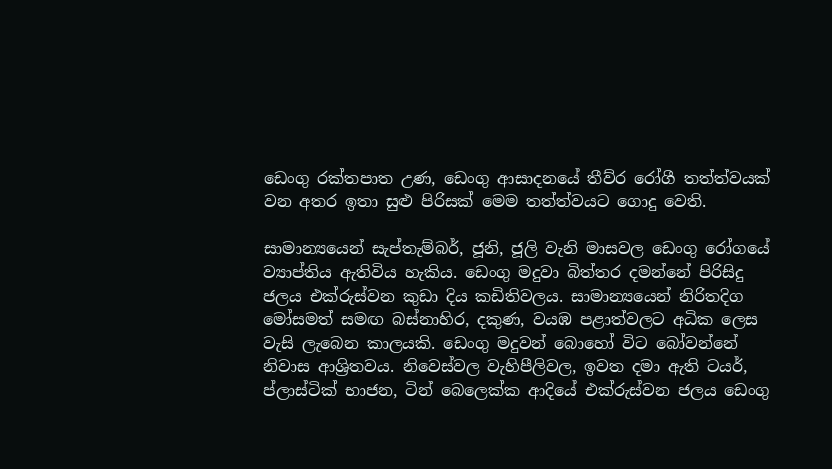ඩෙංගු රක්තපාත උණ, ඩෙංගු ආසාදනයේ තීව්ර රෝගී තත්ත්වයක් වන අතර ඉතා සුළු පිරිසක් මෙම තත්ත්වයට ගොදු වෙති.

සාමාන්‍යයෙන් සැප්තැම්බර්, ජූනි, ජූලි වැනි මාසවල ඩෙංගු රෝගයේ ව්‍යාප්තිය ඇතිවිය හැකිය. ඩෙංගු මදුවා බිත්තර දමන්නේ පිරිසිදු ජලය එක්රුස්වන කුඩා දිය කඩිතිවලය. සාමාන්‍යයෙන් නිරිතදිග මෝසමත් සමඟ බස්නාහිර, දකුණ, වයඹ පළාත්වලට අධික ලෙස වැසි ලැබෙන කාලයකි. ඩෙංගු මදුවන් බොහෝ විට බෝවන්නේ නිවාස ආශ්‍රිතවය. නිවෙස්වල වැහිපීලිවල, ඉවත දමා ඇති ටයර්, ප්ලාස්ටික් භාජන, ටින් බෙලෙක්ක ආදියේ එක්රුස්වන ජලය ඩෙංගු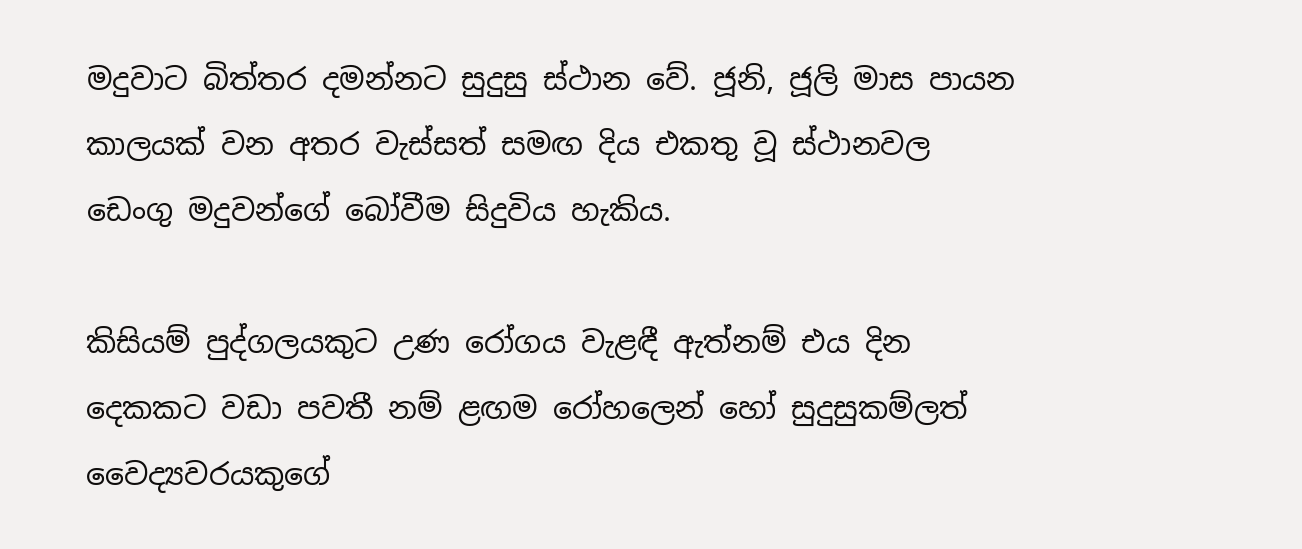මදුවාට බිත්තර දමන්නට සුදුසු ස්ථාන වේ. ජූනි, ජූලි මාස පායන කාලයක් වන අතර වැස්සත් සමඟ දිය එකතු වූ ස්ථානවල ඩෙංගු මදුවන්ගේ බෝවීම සිදුවිය හැකිය.

කිසියම් පුද්ගලයකුට උණ රෝගය වැළඳී ඇත්නම් එය දින දෙකකට වඩා පවතී නම් ළඟම රෝහලෙන් හෝ සුදුසුකම්ලත් වෛද්‍යවරයකුගේ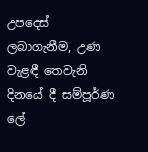උපදෙස් ලබාගැනීම, උණ වැළඳී තෙවැනි දිනයේ දී සම්පූර්ණ ලේ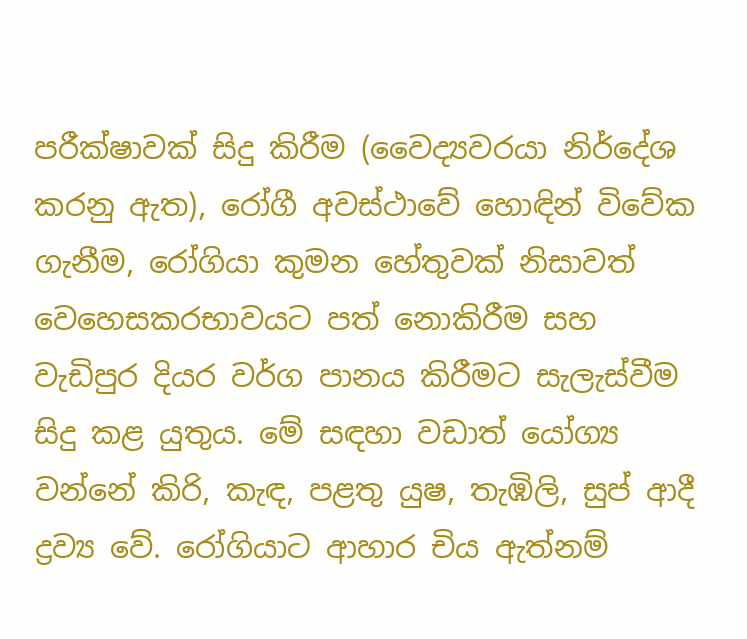පරීක්ෂාවක් සිදු කිරීම (වෛද්‍යවරයා නිර්දේශ කරනු ඇත), රෝගී අවස්ථාවේ හොඳින් විවේක ගැනීම, රෝගියා කුමන හේතුවක් නිසාවත් වෙහෙසකරභාවයට පත් නොකිරීම සහ වැඩිපුර දියර වර්ග පානය කිරීමට සැලැස්වීම සිදු කළ යුතුය. මේ සඳහා වඩාත් යෝග්‍ය වන්නේ කිරි, කැඳ, පළතු යුෂ, තැඹිලි, සුප් ආදී ද්‍රව්‍ය වේ. රෝගියාට ආහාර චිය ඇත්නම්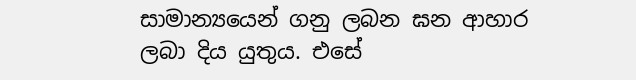සාමාන්‍යයෙන් ගනු ලබන ඝන ආහාර ලබා දිය යුතුය. එසේ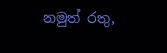නමුත් රතු,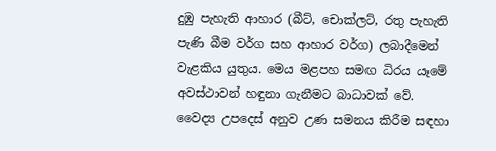දුඹු පැහැති ආහාර (බීට්, චොක්ලට්, රතු පැහැති පැණි බීම වර්ග සහ ආහාර වර්ග) ලබාදීමෙන් වැළකිය යුතුය. මෙය මළපහ සමඟ ධිරය යෑමේ අවස්ථාවන් හඳුනා ගැනීමට බාධාවක් වේ. වෛද්‍ය උපදෙස් අනුව උණ සමනය කිරීම සඳහා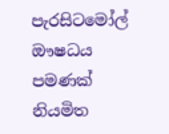පැරසිටමෝල් ඖෂධය පමණක් නියමිත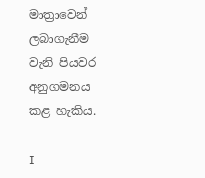මාත්‍රාවෙන් ලබාගැනීම වැනි පියවර අනුගමනය කළ හැකිය.

I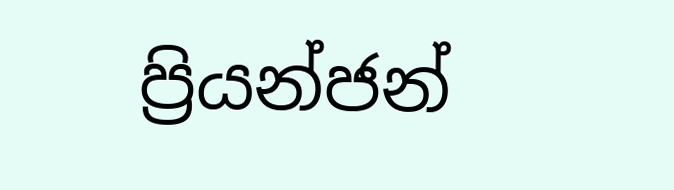ප්‍රියන්ජන්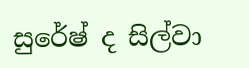සුරේෂ් ද සිල්වා